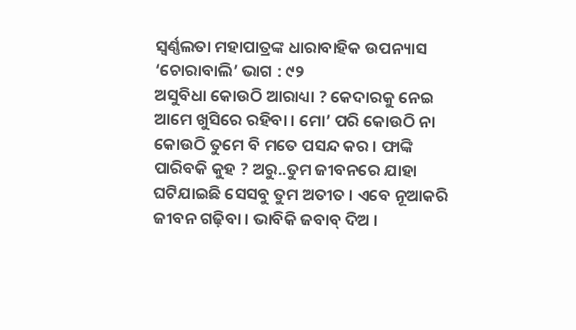ସ୍ୱର୍ଣ୍ଣଲତା ମହାପାତ୍ରଙ୍କ ଧାରାବାହିକ ଉପନ୍ୟାସ ‘ଚୋରାବାଲି’ ଭାଗ : ୯୨
ଅସୁବିଧା କୋଉଠି ଆରାଧ୍ୟା ? କେଦାରକୁ ନେଇ ଆମେ ଖୁସିରେ ରହିବା । ମୋ’ ପରି କୋଉଠି ନା କୋଉଠି ତୁମେ ବି ମତେ ପସନ୍ଦ କର । ଫାଙ୍କି ପାରିବକି କୁହ ? ଅରୁ..ତୁମ ଜୀବନରେ ଯାହା ଘଟିଯାଇଛି ସେସବୁ ତୁମ ଅତୀତ । ଏବେ ନୂଆକରି ଜୀବନ ଗଢ଼ିବା । ଭାବିକି ଜବାବ୍ ଦିଅ ।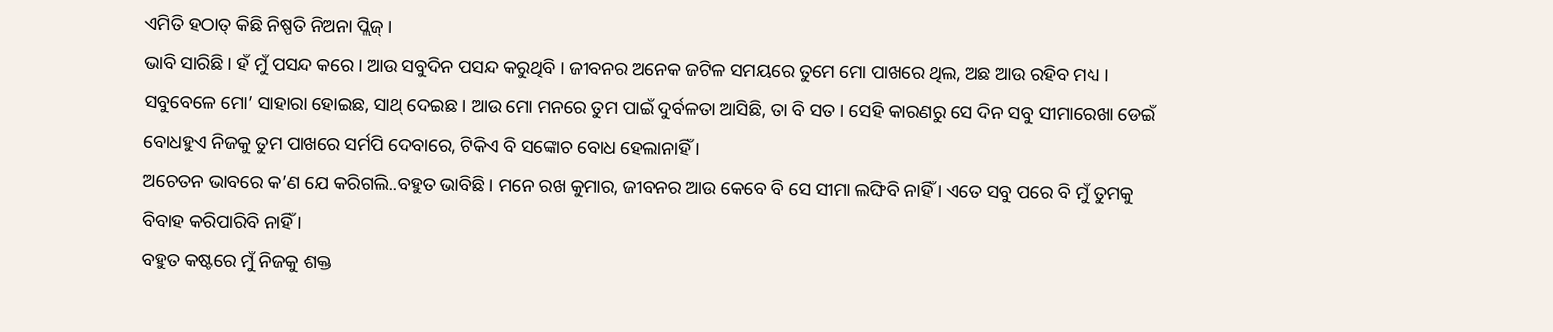ଏମିତି ହଠାତ୍ କିଛି ନିଷ୍ପତି ନିଅନା ପ୍ଲିଜ୍ ।
ଭାବି ସାରିଛି । ହଁ ମୁଁ ପସନ୍ଦ କରେ । ଆଉ ସବୁଦିନ ପସନ୍ଦ କରୁଥିବି । ଜୀବନର ଅନେକ ଜଟିଳ ସମୟରେ ତୁମେ ମୋ ପାଖରେ ଥିଲ, ଅଛ ଆଉ ରହିବ ମଧ୍ୟ । ସବୁବେଳେ ମୋ’ ସାହାରା ହୋଇଛ, ସାଥ୍ ଦେଇଛ । ଆଉ ମୋ ମନରେ ତୁମ ପାଇଁ ଦୁର୍ବଳତା ଆସିଛି, ତା ବି ସତ । ସେହି କାରଣରୁ ସେ ଦିନ ସବୁ ସୀମାରେଖା ଡେଇଁ ବୋଧହୁଏ ନିଜକୁ ତୁମ ପାଖରେ ସର୍ମପି ଦେବାରେ, ଟିକିଏ ବି ସଙ୍କୋଚ ବୋଧ ହେଲାନାହିଁ ।
ଅଚେତନ ଭାବରେ କ’ଣ ଯେ କରିଗଲି..ବହୁତ ଭାବିଛି । ମନେ ରଖ କୁମାର, ଜୀବନର ଆଉ କେବେ ବି ସେ ସୀମା ଲଙ୍ଘିବି ନାହିଁ । ଏତେ ସବୁ ପରେ ବି ମୁଁ ତୁମକୁ ବିବାହ କରିପାରିବି ନାହିଁ ।
ବହୁତ କଷ୍ଟରେ ମୁଁ ନିଜକୁ ଶକ୍ତ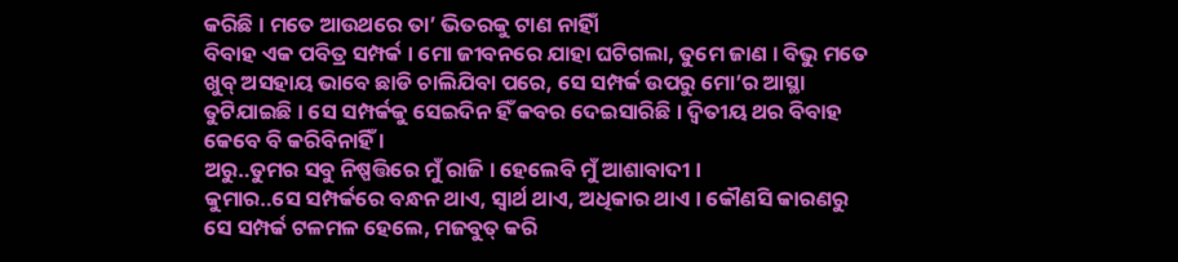କରିଛି । ମତେ ଆଉଥରେ ତା’ ଭିତରକୁ ଟାଣ ନାହିାଁ
ବିବାହ ଏକ ପବିତ୍ର ସମ୍ପର୍କ । ମୋ ଜୀବନରେ ଯାହା ଘଟିଗଲା, ତୁମେ ଜାଣ । ବିଭୁ ମତେ ଖୁବ୍ ଅସହାୟ ଭାବେ ଛାଡି ଚାଲିଯିବା ପରେ, ସେ ସମ୍ପର୍କ ଉପରୁ ମୋ’ର ଆସ୍ଥା ତୁଟିଯାଇଛି । ସେ ସମ୍ପର୍କକୁ ସେଇଦିନ ହିଁ କବର ଦେଇସାରିଛି । ଦ୍ୱିତୀୟ ଥର ବିବାହ କେବେ ବି କରିବିନାହିଁ ।
ଅରୁ..ତୁମର ସବୁ ନିଷ୍ପତ୍ତିରେ ମୁଁ ରାଜି । ହେଲେବି ମୁଁ ଆଶାବାଦୀ ।
କୁମାର..ସେ ସମ୍ପର୍କରେ ବନ୍ଧନ ଥାଏ, ସ୍ୱାର୍ଥ ଥାଏ, ଅଧିକାର ଥାଏ । କୌଣସି କାରଣରୁ ସେ ସମ୍ପର୍କ ଟଳମଳ ହେଲେ, ମଜବୁତ୍ କରି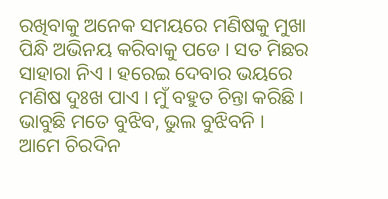ରଖିବାକୁ ଅନେକ ସମୟରେ ମଣିଷକୁ ମୁଖା ପିନ୍ଧି ଅଭିନୟ କରିବାକୁ ପଡେ । ସତ ମିଛର ସାହାରା ନିଏ । ହରେଇ ଦେବାର ଭୟରେ ମଣିଷ ଦୁଃଖ ପାଏ । ମୁଁ ବହୁତ ଚିନ୍ତା କରିଛି । ଭାବୁଛି ମତେ ବୁଝିବ, ଭୁଲ ବୁଝିବନି ।
ଆମେ ଚିରଦିନ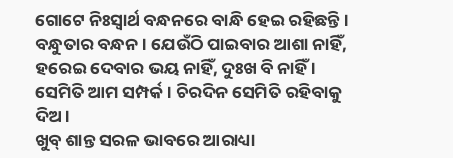ଗୋଟେ ନିଃସ୍ୱାର୍ଥ ବନ୍ଧନରେ ବାନ୍ଧି ହେଇ ରହିଛନ୍ତି । ବନ୍ଧୁତାର ବନ୍ଧନ । ଯେଉଁଠି ପାଇବାର ଆଶା ନାହିଁ, ହରେଇ ଦେବାର ଭୟ ନାହିଁ, ଦୁଃଖ ବି ନାହିଁ । ସେମିତି ଆମ ସମ୍ପର୍କ । ଚିରଦିନ ସେମିତି ରହିବାକୁ ଦିଅ ।
ଖୁବ୍ ଶାନ୍ତ ସରଳ ଭାବରେ ଆରାଧ୍ୟା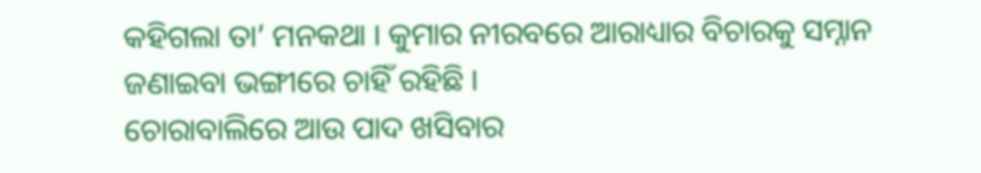କହିଗଲା ତା’ ମନକଥା । କୁମାର ନୀରବରେ ଆରାଧ୍ୟାର ବିଚାରକୁ ସମ୍ନାନ ଜଣାଇବା ଭଙ୍ଗୀରେ ଚାହିଁ ରହିଛି ।
ଚୋରାବାଲିରେ ଆଉ ପାଦ ଖସିବାର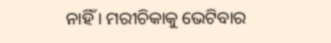ନାହିଁ । ମରୀଚିକାକୁ ଭେଟିବାର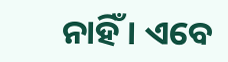ନାହିଁ । ଏବେ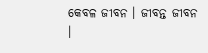କେବଳ ଜୀବନ । ଜୀବନ୍ତ ଜୀବନ ।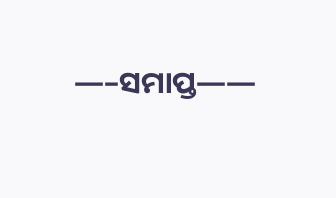—–ସମାପ୍ତ——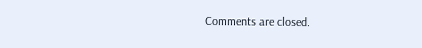Comments are closed.